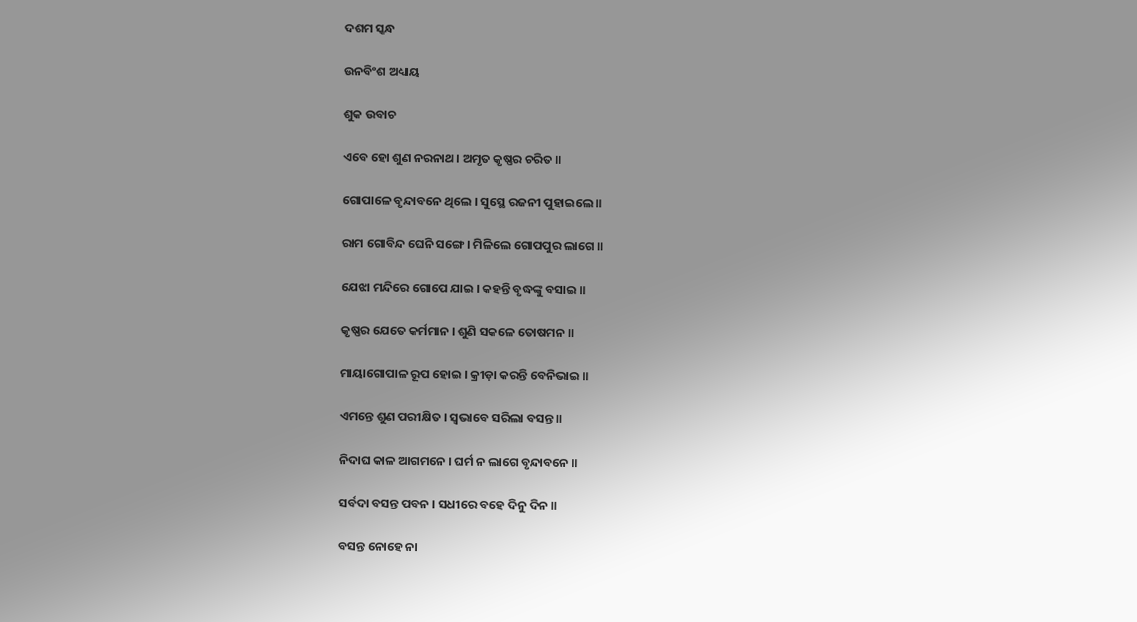ଦଶମ ସ୍କନ୍ଧ

ଉନବିଂଶ ଅଧ୍ୟାୟ

ଶୁକ ଉବାଚ

ଏବେ ହୋ ଶୁଣ ନରନାଥ । ଅମୃତ କୃଷ୍ଣର ଚରିତ ॥

ଗୋପାଳେ ବୃନ୍ଦାବନେ ଥିଲେ । ସୁସ୍ଥେ ରଜନୀ ପୁହାଇଲେ ॥

ରାମ ଗୋବିନ୍ଦ ଘେନି ସଙ୍ଗେ । ମିଳିଲେ ଗୋପପୁର ଲାଗେ ॥

ଯେଝା ମନ୍ଦିରେ ଗୋପେ ଯାଇ । କହନ୍ତି ବୃଦ୍ଧଙ୍କୁ ବସାଇ ॥

କୃଷ୍ଣର ଯେତେ କର୍ମମାନ । ଶୁଣି ସକଳେ ତୋଷମନ ॥

ମାୟାଗୋପାଳ ରୂପ ହୋଇ । କ୍ରୀଡ଼ା କରନ୍ତି ବେନିଭାଇ ॥

ଏମନ୍ତେ ଶୁଣ ପରୀକ୍ଷିତ । ସ୍ୱଭାବେ ସରିଲା ବସନ୍ତ ॥

ନିଦାଘ କାଳ ଆଗମନେ । ଘର୍ମ ନ ଲାଗେ ବୃନ୍ଦାବନେ ॥

ସର୍ବଦା ବସନ୍ତ ପବନ । ସଧୀରେ ବହେ ଦିନୁ ଦିନ ॥

ବସନ୍ତ ନୋହେ ନା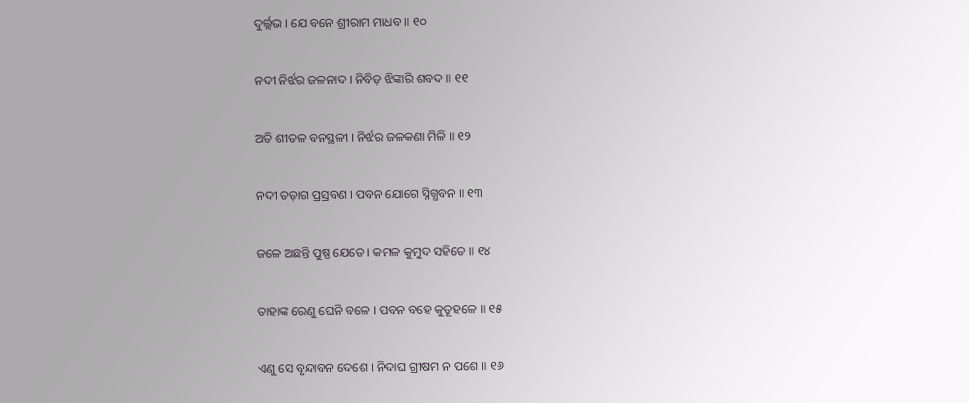ଦୁର୍ଲ୍ଲଭ । ଯେ ବନେ ଶ୍ରୀରାମ ମାଧବ ॥ ୧୦

ନଦୀ ନିର୍ଝର ଜଳନାଦ । ନିବିଡ଼ ଝିଙ୍କାରି ଶବଦ ॥ ୧୧

ଅତି ଶୀତଳ ବନସ୍ଥଳୀ । ନିର୍ଝର ଜଳକଣା ମିଳି ॥ ୧୨

ନଦୀ ତଡ଼ାଗ ପ୍ରସ୍ରବଣ । ପବନ ଯୋଗେ ସ୍ନିଗ୍ଧବନ ॥ ୧୩

ଜଳେ ଅଛନ୍ତି ପୁଷ୍ପ ଯେତେ । କମଳ କୁମୁଦ ସହିତେ ॥ ୧୪

ତାହାଙ୍କ ରେଣୁ ଘେନି ବଳେ । ପବନ ବହେ କୁତୂହଳେ ॥ ୧୫

ଏଣୁ ସେ ବୃନ୍ଦାବନ ଦେଶେ । ନିଦାଘ ଗ୍ରୀଷମ ନ ପଶେ ॥ ୧୬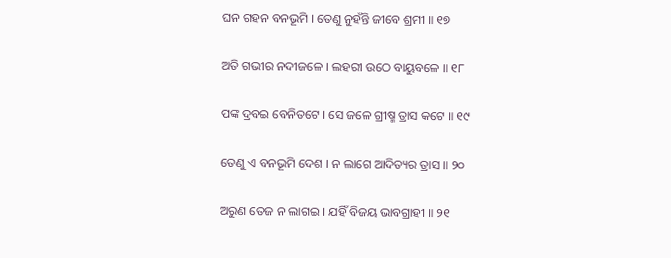ଘନ ଗହନ ବନଭୂମି । ତେଣୁ ନୁହଁନ୍ତି ଜୀବେ ଶ୍ରମୀ ॥ ୧୭

ଅତି ଗଭୀର ନଦୀଜଳେ । ଲହରୀ ଉଠେ ବାୟୁବଳେ ॥ ୧୮

ପଙ୍କ ଦ୍ରବଇ ବେନିତଟେ । ସେ ଜଳେ ଗ୍ରୀଷ୍ମ ତ୍ରାସ କଟେ ॥ ୧୯

ତେଣୁ ଏ ବନଭୂମି ଦେଶ । ନ ଲାଗେ ଆଦିତ୍ୟର ତ୍ରାସ ॥ ୨୦

ଅରୁଣ ତେଜ ନ ଲାଗଇ । ଯହିଁ ବିଜୟ ଭାବଗ୍ରାହୀ ॥ ୨୧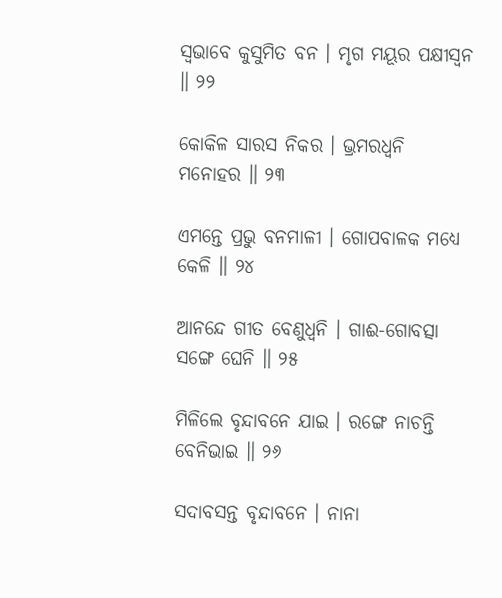ସ୍ୱଭାବେ କୁସୁମିତ ବନ । ମୃଗ ମୟୂର ପକ୍ଷୀସ୍ୱନ ॥ ୨୨

କୋକିଳ ସାରସ ନିକର । ଭ୍ରମରଧ୍ୱନି ମନୋହର ॥ ୨୩

ଏମନ୍ତେ ପ୍ରଭୁ ବନମାଳୀ । ଗୋପବାଳକ ମଧ୍ୟେ କେଳି ॥ ୨୪

ଆନନ୍ଦେ ଗୀତ ବେଣୁଧ୍ୱନି । ଗାଈ-ଗୋବତ୍ସା ସଙ୍ଗେ ଘେନି ॥ ୨୫

ମିଳିଲେ ବୃନ୍ଦାବନେ ଯାଇ । ରଙ୍ଗେ ନାଚନ୍ତି ବେନିଭାଇ ॥ ୨୬

ସଦାବସନ୍ତ ବୃନ୍ଦାବନେ । ନାନା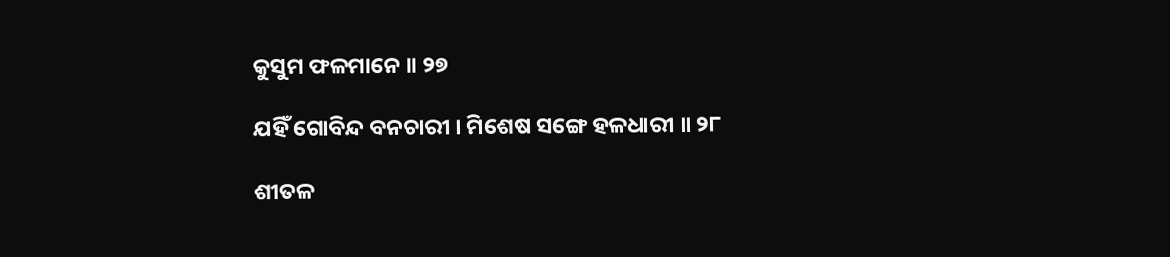କୁସୁମ ଫଳମାନେ ॥ ୨୭

ଯହିଁ ଗୋବିନ୍ଦ ବନଚାରୀ । ମିଶେଷ ସଙ୍ଗେ ହଳଧାରୀ ॥ ୨୮

ଶୀତଳ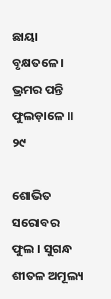ଛାୟା ବୃକ୍ଷତଳେ । ଭ୍ରମର ପନ୍ତି ଫୁଲଡ଼ାଳେ ॥ ୨୯

ଶୋଭିତ ସରୋବର ଫୁଲ । ସୁଗନ୍ଧ ଶୀତଳ ଅମୂଲ୍ୟ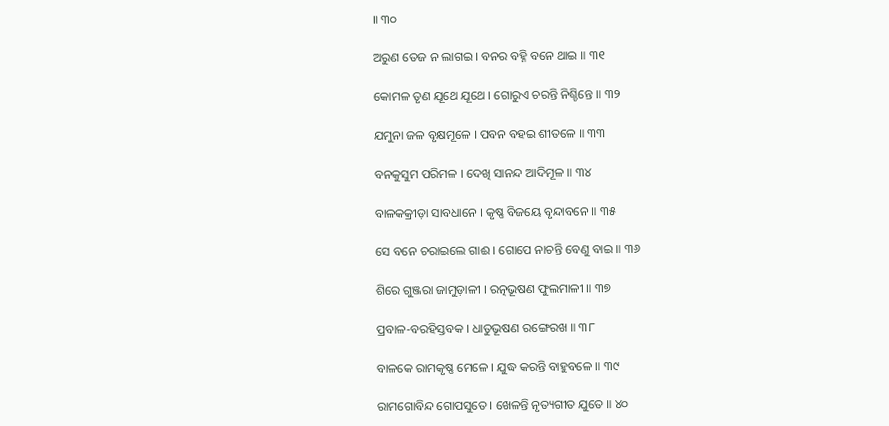॥ ୩୦

ଅରୁଣ ତେଜ ନ ଲାଗଇ । ବନର ବହ୍ନି ବନେ ଥାଇ ॥ ୩୧

କୋମଳ ତୃଣ ଯୂଥେ ଯୂଥେ । ଗୋରୁଏ ଚରନ୍ତି ନିଶ୍ଚିନ୍ତେ ॥ ୩୨

ଯମୁନା ଜଳ ବୃକ୍ଷମୂଳେ । ପବନ ବହଇ ଶୀତଳେ ॥ ୩୩

ବନକୁସୁମ ପରିମଳ । ଦେଖି ସାନନ୍ଦ ଆଦିମୂଳ ॥ ୩୪

ବାଳକକ୍ରୀଡ଼ା ସାବଧାନେ । କୃଷ୍ଣ ବିଜୟେ ବୃନ୍ଦାବନେ ॥ ୩୫

ସେ ବନେ ଚରାଇଲେ ଗାଈ । ଗୋପେ ନାଚନ୍ତି ବେଣୁ ବାଇ ॥ ୩୬

ଶିରେ ଗୁଞ୍ଜରା ଜାମୁଡ଼ାଳୀ । ରତ୍ନଭୂଷଣ ଫୁଲମାଳୀ ॥ ୩୭

ପ୍ରବାଳ-ବରହିସ୍ତବକ । ଧାତୁଭୂଷଣ ରଙ୍ଗେରଖ ॥ ୩୮

ବାଳକେ ରାମକୃଷ୍ଣ ମେଳେ । ଯୁଦ୍ଧ କରନ୍ତି ବାହୁବଳେ ॥ ୩୯

ରାମଗୋବିନ୍ଦ ଗୋପସୁତେ । ଖେଳନ୍ତି ନୃତ୍ୟଗୀତ ଯୁତେ ॥ ୪୦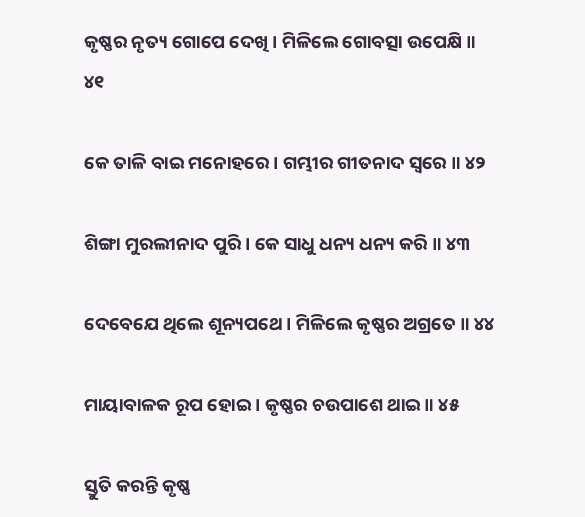କୃଷ୍ଣର ନୃତ୍ୟ ଗୋପେ ଦେଖି । ମିଳିଲେ ଗୋବତ୍ସା ଉପେକ୍ଷି ॥ ୪୧

କେ ତାଳି ବାଇ ମନୋହରେ । ଗମ୍ଭୀର ଗୀତନାଦ ସ୍ୱରେ ॥ ୪୨

ଶିଙ୍ଗା ମୁରଲୀନାଦ ପୁରି । କେ ସାଧୁ ଧନ୍ୟ ଧନ୍ୟ କରି ॥ ୪୩

ଦେବେଯେ ଥିଲେ ଶୂନ୍ୟପଥେ । ମିଳିଲେ କୃଷ୍ଣର ଅଗ୍ରତେ ॥ ୪୪

ମାୟାବାଳକ ରୂପ ହୋଇ । କୃଷ୍ଣର ଚଉପାଶେ ଥାଇ ॥ ୪୫

ସ୍ତୁତି କରନ୍ତି କୃଷ୍ଣ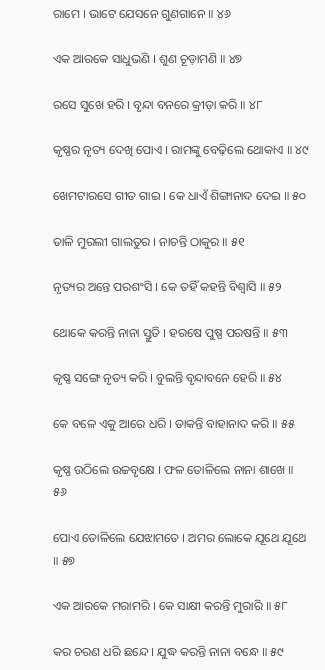ରାମେ । ଭାଟେ ଯେସନେ ଗୁଣଗାନେ ॥ ୪୬

ଏକ ଆରକେ ସାଧୁଭଣି । ଶୁଣ ଚୂଡ଼ାମଣି ॥ ୪୭

ରସେ ସୁଖେ ହରି । ବୃନ୍ଦା ବନରେ କ୍ରୀଡ଼ା କରି ॥ ୪୮

କୃଷ୍ଣର ନୃତ୍ୟ ଦେଖି ପୋଏ । ରାମଙ୍କୁ ବେଢ଼ିଲେ ଥୋକାଏ ॥ ୪୯

ଖେମଟାରସେ ଗୀତ ଗାଇ । କେ ଧାଏଁ ଶିଙ୍ଗାନାଦ ଦେଇ ॥ ୫୦

ତାଳି ମୁରଲୀ ଗାଲତୁର । ନାଚନ୍ତି ଠାକୁର ॥ ୫୧

ନୃତ୍ୟର ଅନ୍ତେ ପରଶଂସି । କେ ତହିଁ କହନ୍ତି ବିଶ୍ୱାସି ॥ ୫୨

ଥୋକେ କରନ୍ତି ନାନା ସ୍ତୁତି । ହରଷେ ପୁଷ୍ପ ପରଷନ୍ତି ॥ ୫୩

କୃଷ୍ଣ ସଙ୍ଗେ ନୃତ୍ୟ କରି । ବୁଲନ୍ତି ବୃନ୍ଦାବନେ ହେରି ॥ ୫୪

କେ ବଳେ ଏକୁ ଆରେ ଧରି । ଡାକନ୍ତି ବାହାନାଦ କରି ॥ ୫୫

କୃଷ୍ଣ ଉଠିଲେ ଉଚ୍ଚବୃକ୍ଷେ । ଫଳ ତୋଳିଲେ ନାନା ଶାଖେ ॥ ୫୬

ପୋଏ ତୋଳିଲେ ଯେଝାମତେ । ଅମର ଲୋକେ ଯୂଥେ ଯୂଥେ ॥ ୫୭

ଏକ ଆରକେ ମରାମରି । କେ ସାକ୍ଷୀ କରନ୍ତି ମୁରାରି ॥ ୫୮

କର ଚରଣ ଧରି ଛନ୍ଦେ । ଯୁଦ୍ଧ କରନ୍ତି ନାନା ବନ୍ଧେ ॥ ୫୯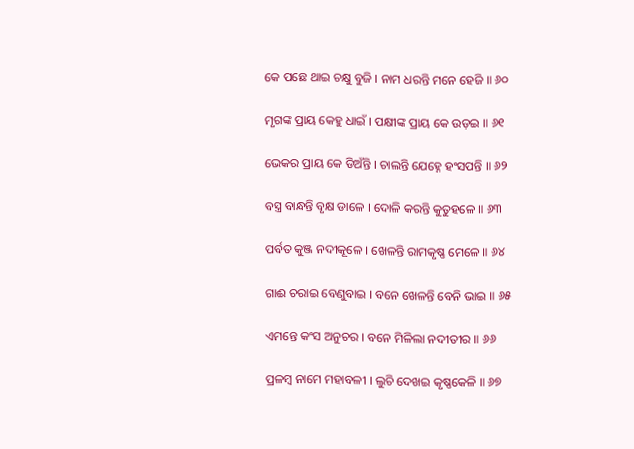କେ ପଛେ ଥାଇ ଚକ୍ଷୁ ବୁଜି । ନାମ ଧରନ୍ତି ମନେ ହେଜି ॥ ୬୦

ମୃଗଙ୍କ ପ୍ରାୟ କେହୁ ଧାଇଁ । ପକ୍ଷୀଙ୍କ ପ୍ରାୟ କେ ଉଡ଼ଇ ॥ ୬୧

ଭେକର ପ୍ରାୟ କେ ଡିଅଁନ୍ତି । ଚାଲନ୍ତି ଯେହ୍ନେ ହଂସପନ୍ତି ॥ ୬୨

ବସ୍ତ୍ର ବାନ୍ଧନ୍ତି ବୃକ୍ଷ ଡାଳେ । ଦୋଳି କରନ୍ତି କୁତୁହଳେ ॥ ୬୩

ପର୍ବତ କୁଞ୍ଜ ନଦୀକୂଳେ । ଖେଳନ୍ତି ରାମକୃଷ୍ଣ ମେଳେ ॥ ୬୪

ଗାଈ ଚରାଇ ବେଣୁବାଇ । ବନେ ଖେଳନ୍ତି ବେନି ଭାଇ ॥ ୬୫

ଏମନ୍ତେ କଂସ ଅନୁଚର । ବନେ ମିଳିଲା ନଦୀତୀର ॥ ୬୬

ପ୍ରଳମ୍ବ ନାମେ ମହାବଳୀ । ଲୁଚି ଦେଖଇ କୃଷ୍ଣକେଳି ॥ ୬୭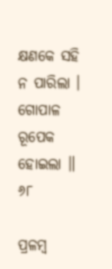କ୍ଷଣକେ ସହି ନ ପାରିଲା । ଗୋପାଳ ରୂପେକ ହୋଇଲା ॥ ୬୮

ପ୍ରଳମ୍ବ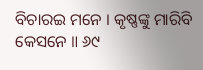ବିଚାରଇ ମନେ । କୃଷ୍ଣଙ୍କୁ ମାରିବି କେସନେ ॥ ୬୯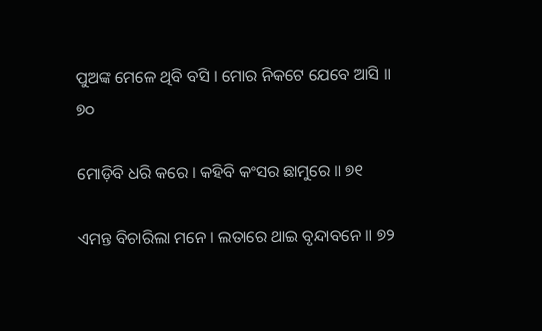ପୁଅଙ୍କ ମେଳେ ଥିବି ବସି । ମୋର ନିକଟେ ଯେବେ ଆସି ॥ ୭୦

ମୋଡ଼ିବି ଧରି କରେ । କହିବି କଂସର ଛାମୁରେ ॥ ୭୧

ଏମନ୍ତ ବିଚାରିଲା ମନେ । ଲତାରେ ଥାଇ ବୃନ୍ଦାବନେ ॥ ୭୨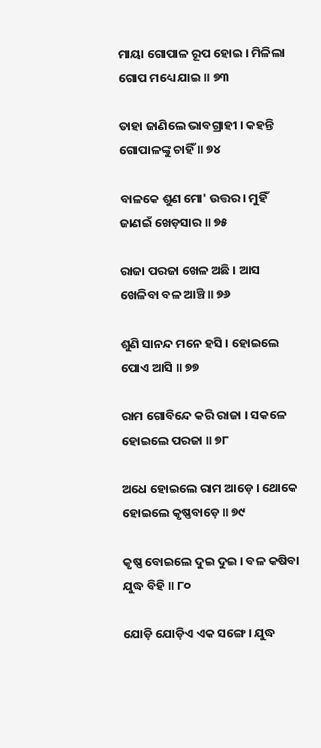ମାୟା ଗୋପାଳ ରୂପ ହୋଇ । ମିଳିଲା ଗୋପ ମଧ୍ୟେ ଯାଇ ॥ ୭୩

ତାହା ଜାଣିଲେ ଭାବଗ୍ରାହୀ । କହନ୍ତି ଗୋପାଳଙ୍କୁ ଚାହିଁ ॥ ୭୪

ବାଳକେ ଶୁଣ ମୋ' ଉତ୍ତର । ମୁହିଁ ଜାଣଇଁ ଖେଡ଼ସାର ॥ ୭୫

ରାଜା ପରଜା ଖେଳ ଅଛି । ଆସ ଖେଳିବା ବଳ ଆଞ୍ଚି ॥ ୭୬

ଶୁଣି ସାନନ୍ଦ ମନେ ହସି । ହୋଇଲେ ପୋଏ ଆସି ॥ ୭୭

ରାମ ଗୋବିନ୍ଦେ କରି ରାଜା । ସକଳେ ହୋଇଲେ ପରଜା ॥ ୭୮

ଅଧେ ହୋଇଲେ ରାମ ଆଡ଼େ । ଥୋକେ ହୋଇଲେ କୃଷ୍ଣବାଡ଼େ ॥ ୭୯

କୃଷ୍ଣ ବୋଇଲେ ଦୁଇ ଦୁଇ । ବଳ କଷିବା ଯୁଦ୍ଧ ବିହି ॥ ୮୦

ଯୋଡ଼ି ଯୋଡ଼ିଏ ଏକ ସଙ୍ଗେ । ଯୁଦ୍ଧ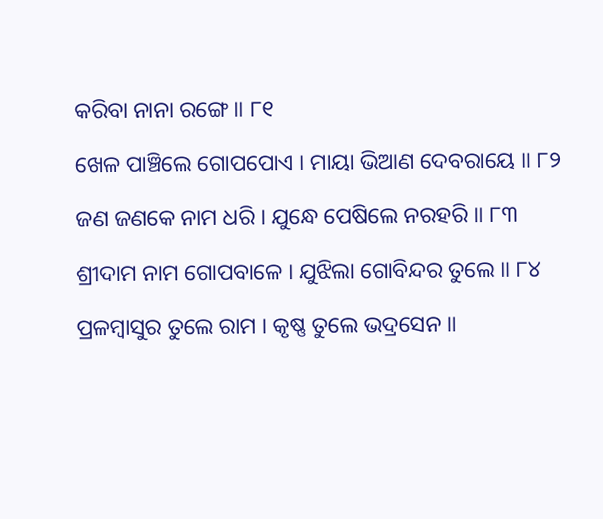କରିବା ନାନା ରଙ୍ଗେ ॥ ୮୧

ଖେଳ ପାଞ୍ଚିଲେ ଗୋପପୋଏ । ମାୟା ଭିଆଣ ଦେବରାୟେ ॥ ୮୨

ଜଣ ଜଣକେ ନାମ ଧରି । ଯୁନ୍ଧେ ପେଷିଲେ ନରହରି ॥ ୮୩

ଶ୍ରୀଦାମ ନାମ ଗୋପବାଳେ । ଯୁଝିଲା ଗୋବିନ୍ଦର ତୁଲେ ॥ ୮୪

ପ୍ରଳମ୍ବାସୁର ତୁଲେ ରାମ । କୃଷ୍ଣ ତୁଲେ ଭଦ୍ରସେନ ॥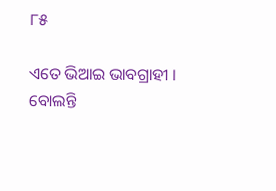୮୫

ଏତେ ଭିଆଇ ଭାବଗ୍ରାହୀ । ବୋଲନ୍ତି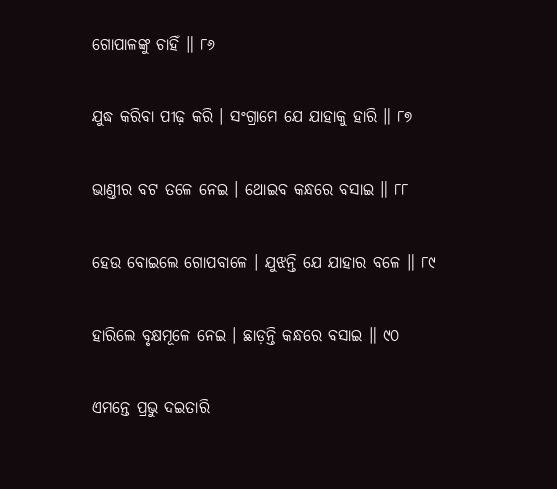ଗୋପାଳଙ୍କୁ ଚାହିଁ ॥ ୮୬

ଯୁଦ୍ଧ କରିବା ପୀଢ଼ କରି । ସଂଗ୍ରାମେ ଯେ ଯାହାକୁ ହାରି ॥ ୮୭

ଭାଣ୍ତୀର ବଟ ତଳେ ନେଇ । ଥୋଇବ କନ୍ଧରେ ବସାଇ ॥ ୮୮

ହେଉ ବୋଇଲେ ଗୋପବାଳେ । ଯୁଝନ୍ତି ଯେ ଯାହାର ବଳେ ॥ ୮୯

ହାରିଲେ ବୃକ୍ଷମୂଳେ ନେଇ । ଛାଡ଼ନ୍ତି କନ୍ଧରେ ବସାଇ ॥ ୯୦

ଏମନ୍ତେ ପ୍ରଭୁ ଦଇତାରି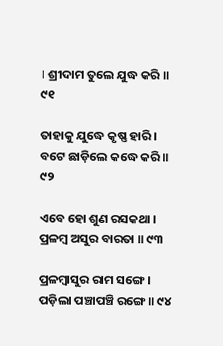। ଶ୍ରୀଦାମ ତୁଲେ ଯୁଦ୍ଧ କରି ॥ ୯୧

ତାହାକୁ ଯୁଦ୍ଧେ କୃଷ୍ଣ ହାରି । ବଟେ ଛାଡ଼ିଲେ କଦ୍ଧେ କରି ॥ ୯୨

ଏବେ ହୋ ଶୁଣ ରସକଥା । ପ୍ରଳମ୍ବ ଅସୁର ବାରତା ॥ ୯୩

ପ୍ରଳମ୍ବାସୁର ରାମ ସଙ୍ଗେ । ପଡ଼ିଲା ପଞ୍ଚାପଞ୍ଚି ରଙ୍ଗେ ॥ ୯୪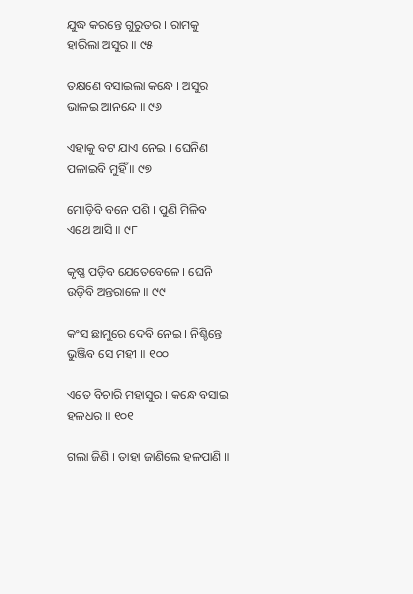ଯୁଦ୍ଧ କରନ୍ତେ ଗୁରୁତର । ରାମକୁ ହାରିଲା ଅସୁର ॥ ୯୫

ତକ୍ଷଣେ ବସାଇଲା କନ୍ଧେ । ଅସୁର ଭାଳଇ ଆନନ୍ଦେ ॥ ୯୬

ଏହାକୁ ବଟ ଯାଏ ନେଇ । ଘେନିଣ ପଳାଇବି ମୁହିଁ ॥ ୯୭

ମୋଡ଼ିବି ବନେ ପଶି । ପୁଣି ମିଳିବ ଏଥେ ଆସି ॥ ୯୮

କୃଷ୍ଣ ପଡ଼ିବ ଯେତେବେଳେ । ଘେନି ଉଡ଼ିବି ଅନ୍ତରାଳେ ॥ ୯୯

କଂସ ଛାମୁରେ ଦେବି ନେଇ । ନିଶ୍ଚିନ୍ତେ ଭୁଞ୍ଜିବ ସେ ମହୀ ॥ ୧୦୦

ଏତେ ବିଚାରି ମହାସୁର । କନ୍ଧେ ବସାଇ ହଳଧର ॥ ୧୦୧

ଗଲା ଜିଣି । ତାହା ଜାଣିଲେ ହଳପାଣି ॥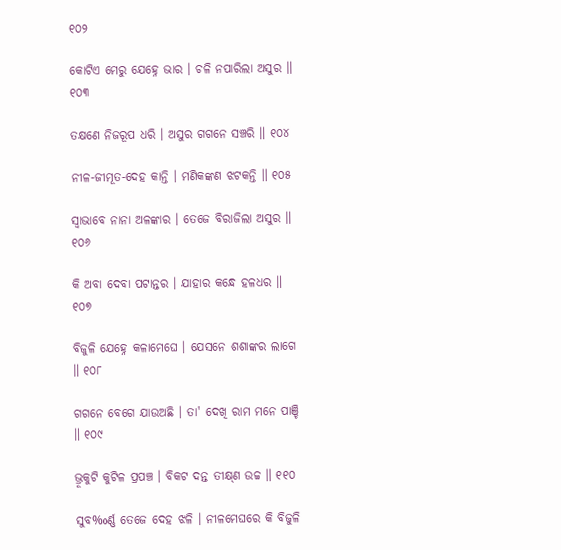୧୦୨

କୋଟିଏ ମେରୁ ଯେହ୍ନେ ଭାର । ଚଳି ନପାରିଲା ଅସୁର ॥ ୧୦୩

ତକ୍ଷଣେ ନିଜରୂପ ଧରି । ଅସୁର ଗଗନେ ସଞ୍ଚରି ॥ ୧୦୪

ନୀଳ-ଜୀମୂତ-ଦେହ କାନ୍ତି । ମଣିକଙ୍କଣ ଝଟକନ୍ତି ॥ ୧୦୫

ସ୍ୱାଭାବେ ନାନା ଅଳଙ୍କାର । ତେଜେ ବିରାଜିଲା ଅସୁର ॥ ୧୦୬

କି ଅବା ଦେବା ପଟାନ୍ତର । ଯାହାର କନ୍ଧେ ହଳଧର ॥ ୧୦୭

ବିଜୁଳି ଯେହ୍ନେ କଳାମେଘେ । ଯେସନେ ଶଶାଙ୍କର ଲାଗେ ॥ ୧୦୮

ଗଗନେ ବେଗେ ଯାଉଅଛି । ତା' ଦେଖି ରାମ ମନେ ପାଞ୍ଚି ॥ ୧୦୯

ଭ୍ରୂକୁଟି କୁଟିଳ ପ୍ରପଞ୍ଚ । ବିକଟ ଦନ୍ତ ତୀକ୍ଷ୍‌ଣ ଉଚ୍ଚ ॥ ୧୧୦

ସୁବ‰ର୍ଣ୍ଣ ତେଜେ ଦେହ ଝଳି । ନୀଳମେଘରେ କି ବିଜୁଳି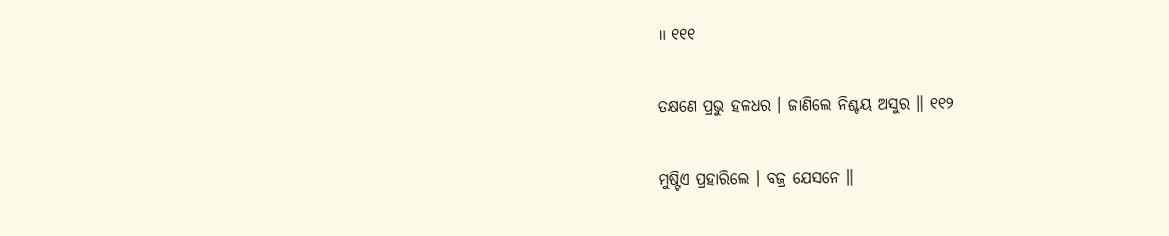॥ ୧୧୧

ତକ୍ଷଣେ ପ୍ରଭୁ ହଳଧର । ଜାଣିଲେ ନିଶ୍ଚୟ ଅସୁର ॥ ୧୧୨

ମୁଷ୍ଟିଏ ପ୍ରହାରିଲେ । ବଜ୍ର ଯେସନେ ॥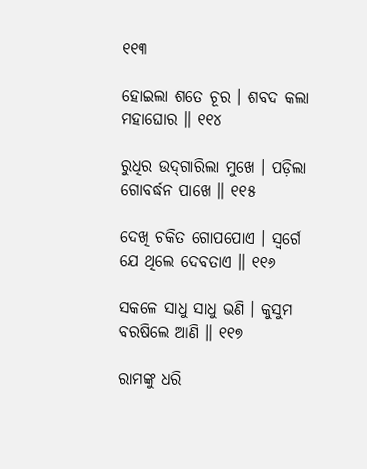୧୧୩

ହୋଇଲା ଶତେ ଚୂର । ଶବଦ କଲା ମହାଘୋର ॥ ୧୧୪

ରୁଧିର ଉଦ୍‌ଗାରିଲା ମୁଖେ । ପଡ଼ିଲା ଗୋବର୍ଦ୍ଧନ ପାଖେ ॥ ୧୧୫

ଦେଖି ଚକିତ ଗୋପପୋଏ । ସ୍ୱର୍ଗେ ଯେ ଥିଲେ ଦେବତାଏ ॥ ୧୧୬

ସକଳେ ସାଧୁ ସାଧୁ ଭଣି । କୁସୁମ ବରଷିଲେ ଆଣି ॥ ୧୧୭

ରାମଙ୍କୁ ଧରି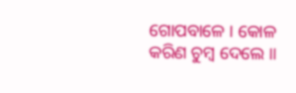ଗୋପବାଳେ । କୋଳ କରିଣ ଚୁମ୍ବ ଦେଲେ ॥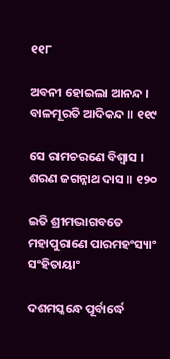୧୧୮

ଅବନୀ ହୋଇଲା ଆନନ୍ଦ । ବାଳମୂରତି ଆଦିକନ୍ଦ ॥ ୧୧୯

ସେ ରାମଚରଣେ ବିଶ୍ୱାସ । ଶରଣ ଜଗନ୍ନାଥ ଦାସ ॥ ୧୨୦

ଇତି ଶ୍ରୀମଦ୍ଭାଗବତେ ମହାପୁରାଣେ ପାରମହଂସ୍ୟାଂ ସଂହିତାୟାଂ

ଦଶମସ୍କନ୍ଧେ ପୂର୍ବାର୍ଦ୍ଧେ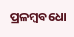ପ୍ରଳମ୍ବବଧୋ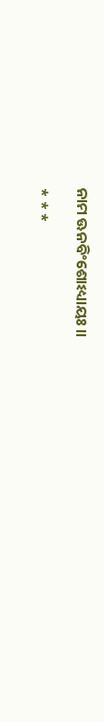ନାମ ଊନବିଂଶୋଽଧ୍ୟାୟଃ ॥

* * *